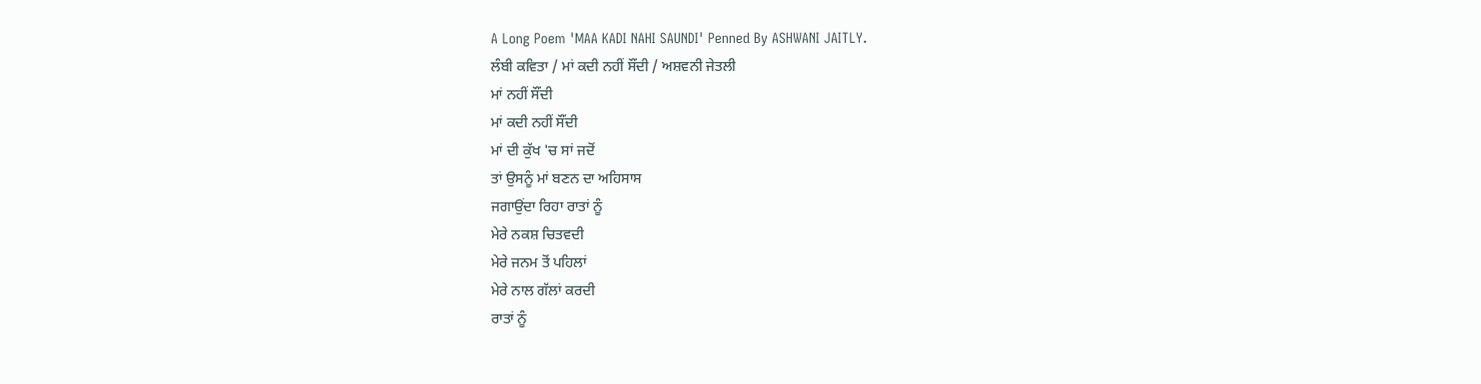A Long Poem 'MAA KADI NAHI SAUNDI' Penned By ASHWANI JAITLY.
ਲੰਬੀ ਕਵਿਤਾ / ਮਾਂ ਕਦੀ ਨਹੀਂ ਸੌਂਦੀ / ਅਸ਼ਵਨੀ ਜੇਤਲੀ
ਮਾਂ ਨਹੀਂ ਸੌਂਦੀ
ਮਾਂ ਕਦੀ ਨਹੀਂ ਸੌਂਦੀ
ਮਾਂ ਦੀ ਕੁੱਖ 'ਚ ਸਾਂ ਜਦੋਂ
ਤਾਂ ਉਸਨੂੰ ਮਾਂ ਬਣਨ ਦਾ ਅਹਿਸਾਸ
ਜਗਾਉਂਦਾ ਰਿਹਾ ਰਾਤਾਂ ਨੂੰ
ਮੇਰੇ ਨਕਸ਼ ਚਿਤਵਦੀ
ਮੇਰੇ ਜਨਮ ਤੋਂ ਪਹਿਲਾਂ
ਮੇਰੇ ਨਾਲ ਗੱਲਾਂ ਕਰਦੀ
ਰਾਤਾਂ ਨੂੰ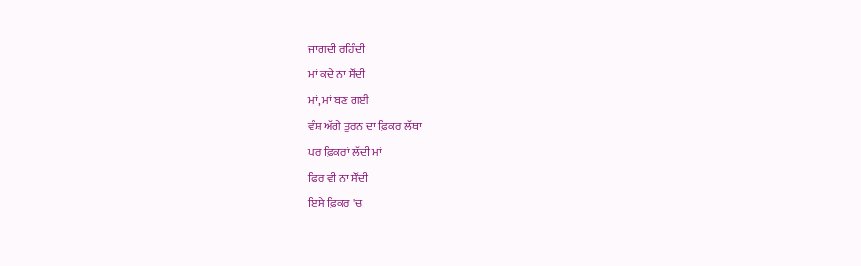ਜਾਗਦੀ ਰਹਿੰਦੀ
ਮਾਂ ਕਦੇ ਨਾ ਸੌਂਦੀ
ਮਾਂ, ਮਾਂ ਬਣ ਗਈ
ਵੰਸ਼ ਅੱਗੇ ਤੁਰਨ ਦਾ ਫ਼ਿਕਰ ਲੱਥਾ
ਪਰ ਫ਼ਿਕਰਾਂ ਲੱਦੀ ਮਾਂ
ਫਿਰ ਵੀ ਨਾ ਸੌਂਦੀ
ਇਸੇ ਫ਼ਿਕਰ 'ਚ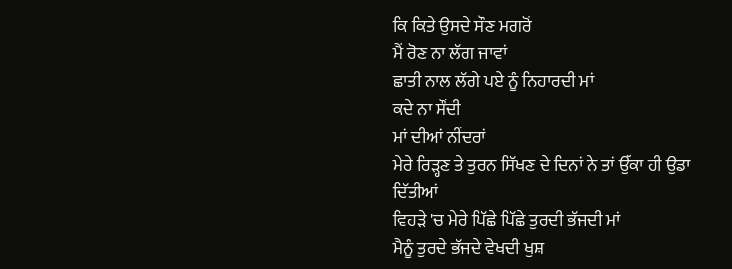ਕਿ ਕਿਤੇ ਉਸਦੇ ਸੌਣ ਮਗਰੋਂ
ਮੈਂ ਰੋਣ ਨਾ ਲੱਗ ਜਾਵਾਂ
ਛਾਤੀ ਨਾਲ ਲੱਗੇ ਪਏ ਨੂੰ ਨਿਹਾਰਦੀ ਮਾਂ
ਕਦੇ ਨਾ ਸੌਂਦੀ
ਮਾਂ ਦੀਆਂ ਨੀਂਦਰਾਂ
ਮੇਰੇ ਰਿੜ੍ਹਣ ਤੇ ਤੁਰਨ ਸਿੱਖਣ ਦੇ ਦਿਨਾਂ ਨੇ ਤਾਂ ਉੱਕਾ ਹੀ ਉਡਾ
ਦਿੱਤੀਆਂ
ਵਿਹੜੇ 'ਚ ਮੇਰੇ ਪਿੱਛੇ ਪਿੱਛੇ ਤੁਰਦੀ ਭੱਜਦੀ ਮਾਂ
ਮੈਨੂੰ ਤੁਰਦੇ ਭੱਜਦੇ ਵੇਖਦੀ ਖੁਸ਼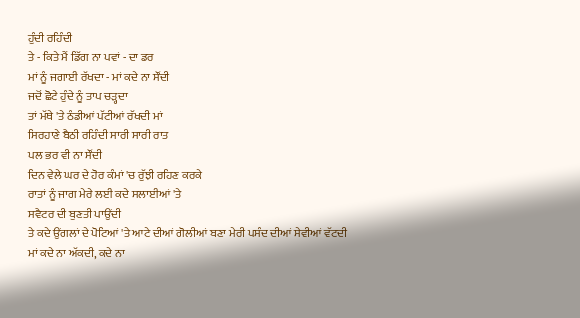ਹੁੰਦੀ ਰਹਿੰਦੀ
ਤੇ - ਕਿਤੇ ਮੈਂ ਡਿੱਗ ਨਾ ਪਵਾਂ - ਦਾ ਡਰ
ਮਾਂ ਨੂੰ ਜਗਾਈ ਰੱਖਦਾ - ਮਾਂ ਕਦੇ ਨਾ ਸੌਂਦੀ
ਜਦੋਂ ਛੋਟੇ ਹੁੰਦੇ ਨੂੰ ਤਾਪ ਚੜ੍ਹਦਾ
ਤਾਂ ਮੱਥੇ 'ਤੇ ਠੰਡੀਆਂ ਪੱਟੀਆਂ ਰੱਖਦੀ ਮਾਂ
ਸਿਰਹਾਣੇ ਬੈਠੀ ਰਹਿੰਦੀ ਸਾਰੀ ਸਾਰੀ ਰਾਤ
ਪਲ ਭਰ ਵੀ ਨਾ ਸੌਂਦੀ
ਦਿਨ ਵੇਲੇ ਘਰ ਦੇ ਹੋਰ ਕੰਮਾਂ 'ਚ ਰੁੱਝੀ ਰਹਿਣ ਕਰਕੇ
ਰਾਤਾਂ ਨੂੰ ਜਾਗ ਮੇਰੇ ਲਈ ਕਦੇ ਸਲਾਈਆਂ 'ਤੇ
ਸਵੈਟਰ ਦੀ ਬੁਣਤੀ ਪਾਉਂਦੀ
ਤੇ ਕਦੇ ਉਂਗਲਾਂ ਦੇ ਪੋਟਿਆਂ 'ਤੇ ਆਟੇ ਦੀਆਂ ਗੋਲੀਆਂ ਬਣਾ ਮੇਰੀ ਪਸੰਦ ਦੀਆਂ ਸੇਵੀਆਂ ਵੱਟਦੀ
ਮਾਂ ਕਦੇ ਨਾ ਅੱਕਦੀ, ਕਦੇ ਨਾ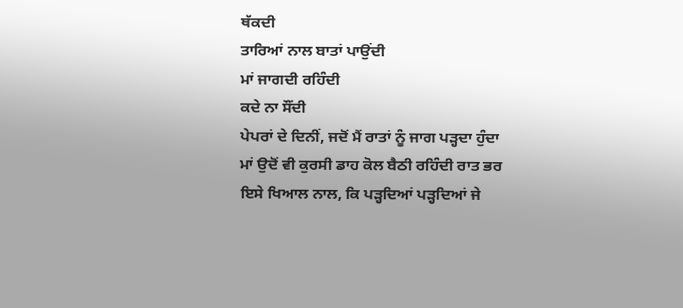ਥੱਕਦੀ
ਤਾਰਿਆਂ ਨਾਲ ਬਾਤਾਂ ਪਾਉਂਦੀ
ਮਾਂ ਜਾਗਦੀ ਰਹਿੰਦੀ
ਕਦੇ ਨਾ ਸੌਂਦੀ
ਪੇਪਰਾਂ ਦੇ ਦਿਨੀਂ, ਜਦੋਂ ਮੈਂ ਰਾਤਾਂ ਨੂੰ ਜਾਗ ਪੜ੍ਹਦਾ ਹੁੰਦਾ
ਮਾਂ ਉਦੋਂ ਵੀ ਕੁਰਸੀ ਡਾਹ ਕੋਲ ਬੈਠੀ ਰਹਿੰਦੀ ਰਾਤ ਭਰ
ਇਸੇ ਖਿਆਲ ਨਾਲ, ਕਿ ਪੜ੍ਹਦਿਆਂ ਪੜ੍ਹਦਿਆਂ ਜੇ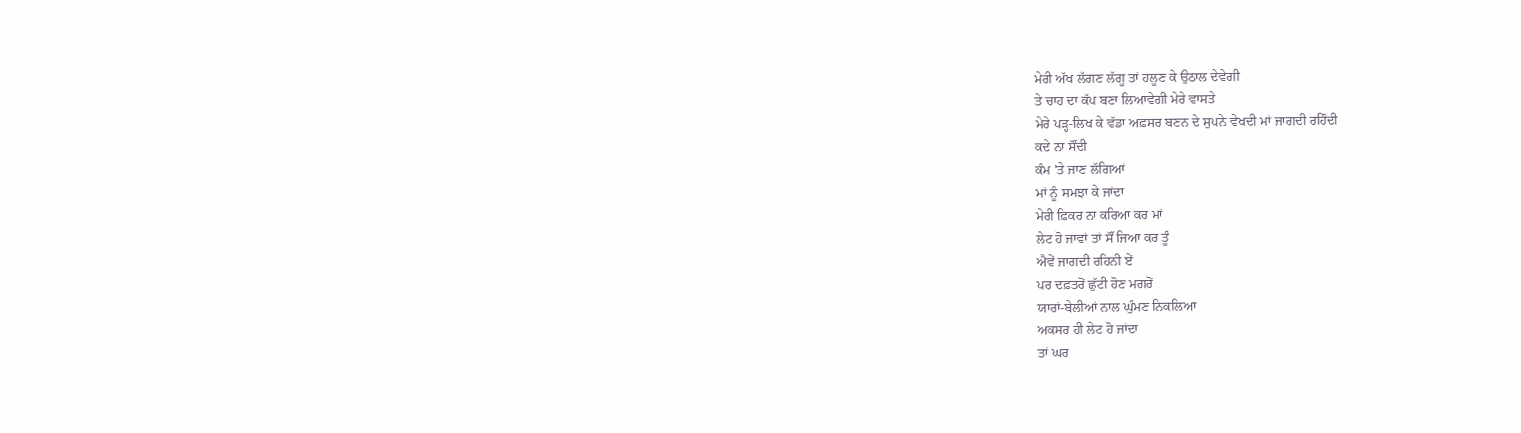ਮੇਰੀ ਅੱਖ ਲੱਗਣ ਲੱਗੂ ਤਾਂ ਹਲੂਣ ਕੇ ਉਠਾਲ ਦੇਵੇਗੀ
ਤੇ ਚਾਹ ਦਾ ਕੱਪ ਬਣਾ ਲਿਆਵੇਗੀ ਮੇਰੇ ਵਾਸਤੇ
ਮੇਰੇ ਪੜ੍ਹ-ਲਿਖ ਕੇ ਵੱਡਾ ਅਫ਼ਸਰ ਬਣਨ ਦੇ ਸੁਪਨੇ ਵੇਖਦੀ ਮਾਂ ਜਾਗਦੀ ਰਹਿੰਦੀ
ਕਦੇ ਨਾ ਸੌਂਦੀ
ਕੰਮ 'ਤੇ ਜਾਣ ਲੱਗਿਆਂ
ਮਾਂ ਨੂੰ ਸਮਝਾ ਕੇ ਜਾਂਦਾ
ਮੇਰੀ ਫ਼ਿਕਰ ਨਾ ਕਰਿਆ ਕਰ ਮਾਂ
ਲੇਟ ਹੋ ਜਾਵਾਂ ਤਾਂ ਸੌਂ ਜਿਆ ਕਰ ਤੂੰ
ਐਵੇਂ ਜਾਗਦੀ ਰਹਿਨੀ ਏਂ
ਪਰ ਦਫ਼ਤਰੋਂ ਛੁੱਟੀ ਹੋਣ ਮਗਰੋਂ
ਯਾਰਾਂ-ਬੇਲੀਆਂ ਨਾਲ ਘੁੰਮਣ ਨਿਕਲਿਆ
ਅਕਸਰ ਹੀ ਲੇਟ ਹੋ ਜਾਂਦਾ
ਤਾਂ ਘਰ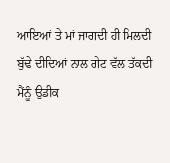ਆਇਆਂ ਤੇ ਮਾਂ ਜਾਗਦੀ ਹੀ ਮਿਲਦੀ
ਬੁੱਢੇ ਦੀਦਿਆਂ ਨਾਲ ਗੇਟ ਵੱਲ ਤੱਕਦੀ
ਮੈਂਨੂੰ ਉਡੀਕ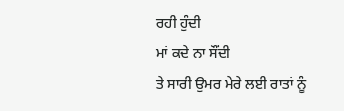ਰਹੀ ਹੁੰਦੀ
ਮਾਂ ਕਦੇ ਨਾ ਸੌਂਦੀ
ਤੇ ਸਾਰੀ ਉਮਰ ਮੇਰੇ ਲਈ ਰਾਤਾਂ ਨੂੰ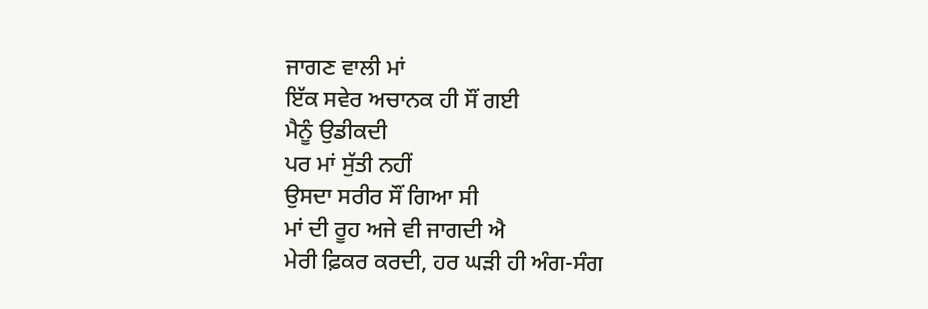ਜਾਗਣ ਵਾਲੀ ਮਾਂ
ਇੱਕ ਸਵੇਰ ਅਚਾਨਕ ਹੀ ਸੌਂ ਗਈ
ਮੈਨੂੰ ਉਡੀਕਦੀ
ਪਰ ਮਾਂ ਸੁੱਤੀ ਨਹੀਂ
ਉਸਦਾ ਸਰੀਰ ਸੌਂ ਗਿਆ ਸੀ
ਮਾਂ ਦੀ ਰੂਹ ਅਜੇ ਵੀ ਜਾਗਦੀ ਐ
ਮੇਰੀ ਫ਼ਿਕਰ ਕਰਦੀ, ਹਰ ਘੜੀ ਹੀ ਅੰਗ-ਸੰਗ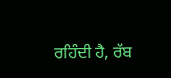ਰਹਿੰਦੀ ਹੈ, ਰੱਬ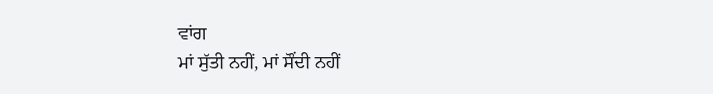ਵਾਂਗ
ਮਾਂ ਸੁੱਤੀ ਨਹੀਂ, ਮਾਂ ਸੌਂਦੀ ਨਹੀਂ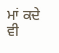ਮਾਂ ਕਦੇ ਵੀ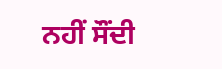ਨਹੀਂ ਸੌਂਦੀ